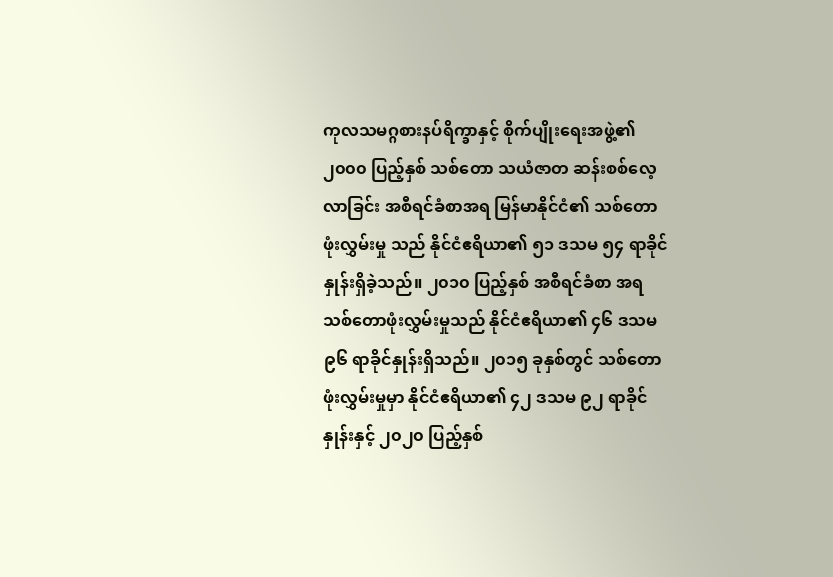ကုလသမဂ္ဂစားနပ်ရိက္ခာနှင့် စိုက်ပျိုးရေးအဖွဲ့၏ ၂၀၀၀ ပြည့်နှစ် သစ်တော သယံဇာတ ဆန်းစစ်လေ့လာခြင်း အစီရင်ခံစာအရ မြန်မာနိုင်ငံ၏ သစ်တောဖုံးလွှမ်းမှု သည် နိုင်ငံဧရိယာ၏ ၅၁ ဒသမ ၅၄ ရာခိုင်နှုန်းရှိခဲ့သည်။ ၂၀၁၀ ပြည့်နှစ် အစီရင်ခံစာ အရ သစ်တောဖုံးလွှမ်းမှုသည် နိုင်ငံဧရိယာ၏ ၄၆ ဒသမ ၉၆ ရာခိုင်နှုန်းရှိသည်။ ၂၀၁၅ ခုနှစ်တွင် သစ်တောဖုံးလွှမ်းမှုမှာ နိုင်ငံဧရိယာ၏ ၄၂ ဒသမ ၉၂ ရာခိုင်နှုန်းနှင့် ၂၀၂၀ ပြည့်နှစ်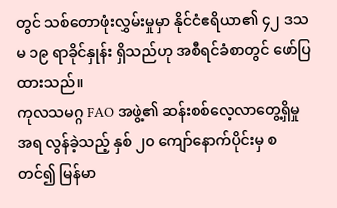တွင် သစ်တောဖုံးလွှမ်းမှုမှာ နိုင်ငံဧရိယာ၏ ၄၂ ဒသမ ၁၉ ရာခိုင်နှုန်း ရှိသည်ဟု အစီရင်ခံစာတွင် ဖော်ပြထားသည်။
ကုလသမဂ္ဂ FAO အဖွဲ့၏ ဆန်းစစ်လေ့လာတွေ့ရှိမှုအရ လွန်ခဲ့သည့် နှစ် ၂၀ ကျော်နောက်ပိုင်းမှ စတင်၍ မြန်မာ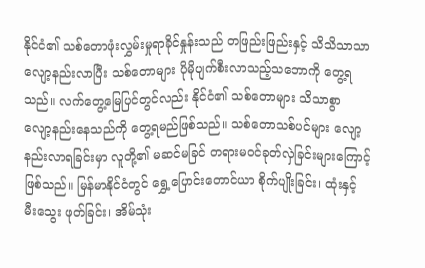နိုင်ငံ၏ သစ်တောဖုံးလွှမ်းမှုရာခိုင်နှုန်းသည် တဖြည်းဖြည်းနှင့် သိသိသာသာ လျော့နည်းလာပြီး သစ်တောများ ပိုမိုပျက်စီးလာသည့်သဘောကို တွေ့ရသည်။ လက်တွေ့မြေပြင်တွင်လည်း နိုင်ငံ၏ သစ်တောများ သိသာစွာ လျော့နည်းနေသည်ကို တွေ့ရမည်ဖြစ်သည်။ သစ်တောသစ်ပင်များ လျော့နည်းလာရခြင်းမှာ လူတို့၏ မဆင်မခြင် တရားမဝင်ခုတ်လှဲခြင်းများကြောင့် ဖြစ်သည်။ မြန်မာနိုင်ငံတွင် ရွှေ့ပြောင်းတောင်ယာ စိုက်ပျိုးခြင်း၊ ထုံးနှင့် မီးသွေး ဖုတ်ခြင်း၊ အိမ်သုံး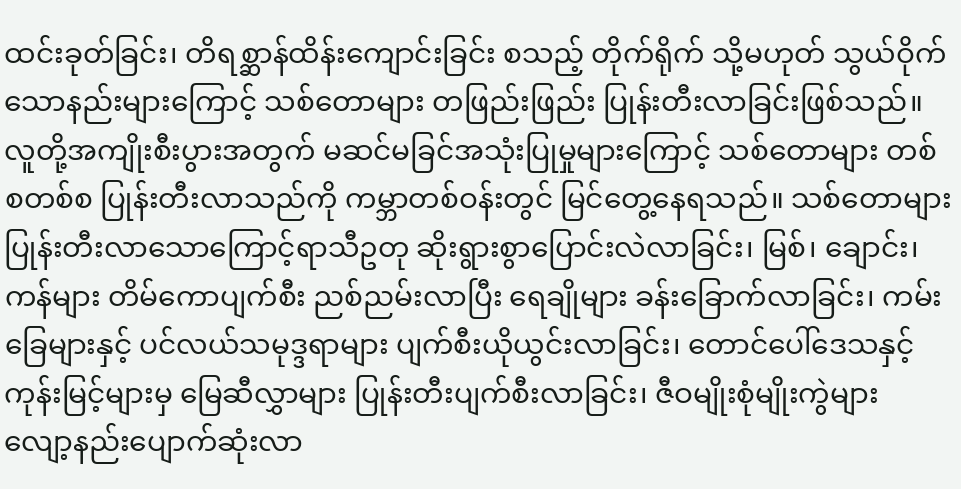ထင်းခုတ်ခြင်း၊ တိရစ္ဆာန်ထိန်းကျောင်းခြင်း စသည့် တိုက်ရိုက် သို့မဟုတ် သွယ်ဝိုက်သောနည်းများကြောင့် သစ်တောများ တဖြည်းဖြည်း ပြုန်းတီးလာခြင်းဖြစ်သည်။
လူတို့အကျိုးစီးပွားအတွက် မဆင်မခြင်အသုံးပြုမှုများကြောင့် သစ်တောများ တစ်စတစ်စ ပြုန်းတီးလာသည်ကို ကမ္ဘာတစ်ဝန်းတွင် မြင်တွေ့နေရသည်။ သစ်တောများ ပြုန်းတီးလာသောကြောင့်ရာသီဥတု ဆိုးရွားစွာပြောင်းလဲလာခြင်း၊ မြစ်၊ ချောင်း၊ ကန်များ တိမ်ကောပျက်စီး ညစ်ညမ်းလာပြီး ရေချိုများ ခန်းခြောက်လာခြင်း၊ ကမ်းခြေများနှင့် ပင်လယ်သမုဒ္ဒရာများ ပျက်စီးယိုယွင်းလာခြင်း၊ တောင်ပေါ်ဒေသနှင့် ကုန်းမြင့်များမှ မြေဆီလွှာများ ပြုန်းတီးပျက်စီးလာခြင်း၊ ဇီဝမျိုးစုံမျိုးကွဲများ လျော့နည်းပျောက်ဆုံးလာ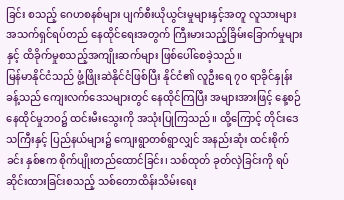ခြင်း စသည့် ဂေဟစနစ်များ ပျက်စီးယိုယွင်းမှုများနှင့်အတူ လူသားများ အသက်ရှင်ရပ်တည် နေထိုင်ရေးအတွက် ကြီးမားသည့်ခြိမ်းခြောက်မှုများနှင့် ထိခိုက်မှုစသည့်အကျိုးဆက်များ ဖြစ်ပေါ်စေခဲ့သည်။
မြန်မာနိုင်ငံသည် ဖွံ့ဖြိုးဆဲနိုင်ငံဖြစ်ပြီး နိုင်ငံ၏ လူဦးရေ ၇၀ ရာခိုင်နှုန်းခန့်သည် ကျေးလက်ဒေသများတွင် နေထိုင်ကြပြီး အများအားဖြင့် နေ့စဉ်နေထိုင်မှုဘဝ၌ ထင်းမီးသွေးကို အသုံးပြုကြသည်။ ထို့ကြောင့် တိုင်းဒေသကြီးနှင့် ပြည်နယ်များ၌ ကျေးရွာတစ်ရွာလျှင် အနည်းဆုံး ထင်းစိုက်ခင်း နှစ်ဧက စိုက်ပျိုးတည်ထောင်ခြင်း၊ သစ်ထုတ် ခုတ်လှဲခြင်းကို ရပ်ဆိုင်းထားခြင်းစသည့် သစ်တောထိန်းသိမ်းရေး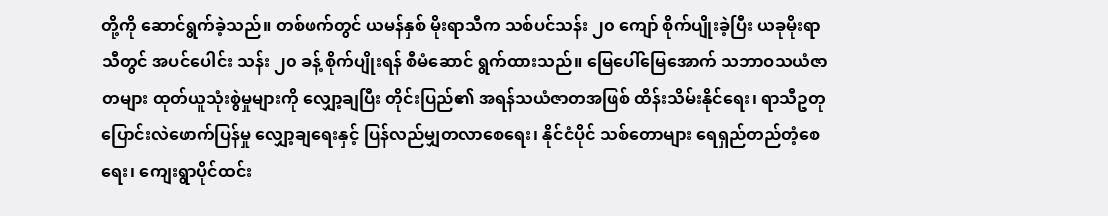တို့ကို ဆောင်ရွက်ခဲ့သည်။ တစ်ဖက်တွင် ယမန်နှစ် မိုးရာသီက သစ်ပင်သန်း ၂၀ ကျော် စိုက်ပျိုးခဲ့ပြီး ယခုမိုးရာသီတွင် အပင်ပေါင်း သန်း ၂၀ ခန့် စိုက်ပျိုးရန် စီမံဆောင် ရွက်ထားသည်။ မြေပေါ်မြေအောက် သဘာဝသယံဇာတများ ထုတ်ယူသုံးစွဲမှုများကို လျှော့ချပြီး တိုင်းပြည်၏ အရန်သယံဇာတအဖြစ် ထိန်းသိမ်းနိုင်ရေး၊ ရာသီဥတု ပြောင်းလဲဖောက်ပြန်မှု လျှော့ချရေးနှင့် ပြန်လည်မျှတလာစေရေး၊ နိုင်ငံပိုင် သစ်တောများ ရေရှည်တည်တံ့စေရေး၊ ကျေးရွာပိုင်ထင်း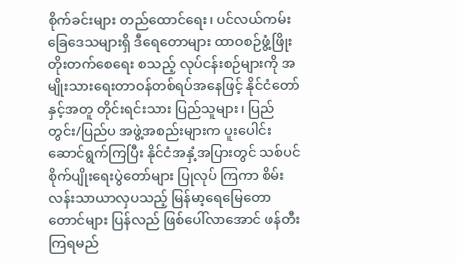စိုက်ခင်းများ တည်ထောင်ရေး၊ ပင်လယ်ကမ်းခြေဒေသများရှိ ဒီရေတောများ ထာဝစဉ်ဖွံ့ဖြိုးတိုးတက်စေရေး စသည့် လုပ်ငန်းစဉ်များကို အမျိုးသားရေးတာဝန်တစ်ရပ်အနေဖြင့် နိုင်ငံတော်နှင့်အတူ တိုင်းရင်းသား ပြည်သူများ၊ ပြည်တွင်း/ပြည်ပ အဖွဲ့အစည်းများက ပူးပေါင်း ဆောင်ရွက်ကြပြီး နိုင်ငံအနှံ့အပြားတွင် သစ်ပင်စိုက်ပျိုးရေးပွဲတော်များ ပြုလုပ် ကြကာ စိမ်းလန်းသာယာလှပသည့် မြန်မာ့ရေမြေတောတောင်များ ပြန်လည် ဖြစ်ပေါ်လာအောင် ဖန်တီးကြရမည်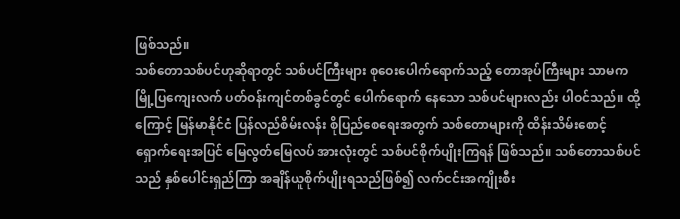ဖြစ်သည်။
သစ်တောသစ်ပင်ဟုဆိုရာတွင် သစ်ပင်ကြီးများ စုဝေးပေါက်ရောက်သည့် တောအုပ်ကြီးများ သာမက မြို့ပြကျေးလက် ပတ်ဝန်းကျင်တစ်ခွင်တွင် ပေါက်ရောက် နေသော သစ်ပင်များလည်း ပါဝင်သည်။ ထို့ကြောင့် မြန်မာနိုင်ငံ ပြန်လည်စိမ်းလန်း စိုပြည်စေရေးအတွက် သစ်တောများကို ထိန်းသိမ်းစောင့်ရှောက်ရေးအပြင် မြေလွတ်မြေလပ် အားလုံးတွင် သစ်ပင်စိုက်ပျိုးကြရန် ဖြစ်သည်။ သစ်တောသစ်ပင်သည် နှစ်ပေါင်းရှည်ကြာ အချိန်ယူစိုက်ပျိုးရသည်ဖြစ်၍ လက်ငင်းအကျိုးစီး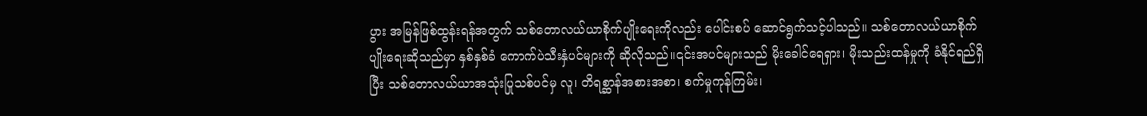ပွား အမြန်ဖြစ်ထွန်းရန်အတွက် သစ်တောလယ်ယာစိုက်ပျိုးရေးကိုလည်း ပေါင်းစပ် ဆောင်ရွက်သင့်ပါသည်။ သစ်တောလယ်ယာစိုက်ပျိုးရေးဆိုသည်မှာ နှစ်နှစ်ခံ ကောက်ပဲသီးနှံပင်များကို ဆိုလိုသည်။၎င်းအပင်များသည် မိုးခေါင်ရေရှား၊ မိုးသည်းထန်မှုကို ခံနိုင်ရည်ရှိပြီး သစ်တောလယ်ယာအသုံးပြုသစ်ပင်မှ လူ၊ တိရစ္ဆာန်အစားအစာ၊ စက်မှုကုန်ကြမ်း၊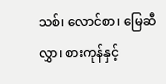သစ်၊ လောင်စာ၊ မြေဆီလွှာ၊ စားကုန်နှင့်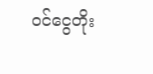ဝင်ငွေတိုး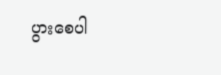ပွားစေပါ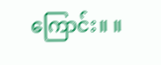ကြောင်း။ ။